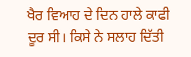ਖੈਰ ਵਿਆਹ ਦੇ ਦਿਨ ਹਾਲੇ ਕਾਫੀ ਦੂਰ ਸੀ। ਕਿਸੇ ਨੇ ਸਲਾਹ ਦਿੱਤੀ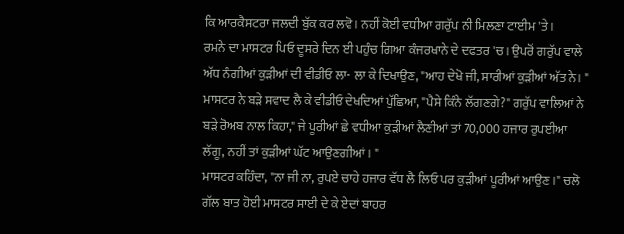ਕਿ ਆਰਕੈਸਟਰਾ ਜਲਦੀ ਬੁੱਕ ਕਰ ਲਵੋ। ਨਹੀਂ ਕੋਈ ਵਧੀਆ ਗਰੁੱਪ ਨੀ ਮਿਲਣਾ ਟਾਈਮ 'ਤੇ।
ਰਮਨੇ ਦਾ ਮਾਸਟਰ ਪਿਓ ਦੂਸਰੇ ਦਿਨ ਈ ਪਹੁੰਚ ਗਿਆ ਕੰਜਰਖਾਨੇ ਦੇ ਦਫਤਰ 'ਚ। ਉਪਰੋਂ ਗਰੁੱਪ ਵਾਲੇ ਅੱਧ ਨੰਗੀਆਂ ਕੁੜੀਆਂ ਦੀ ਵੀਡੀਓ ਲਾ- ਲਾ ਕੇ ਦਿਖਾਉਣ, "ਆਹ ਦੇਖੋ ਜੀ, ਸਾਰੀਆਂ ਕੁੜੀਆਂ ਅੱਤ ਨੇ। " ਮਾਸਟਰ ਨੇ ਬੜੇ ਸਵਾਦ ਲੈ ਕੇ ਵੀਡੀਓ ਦੇਖਦਿਆਂ ਪੁੱਛਿਆ, "ਪੈਸੇ ਕਿੰਨੇ ਲੱਗਣਗੇ?" ਗਰੁੱਪ ਵਾਲਿਆਂ ਨੇ ਬੜੇ ਰੋਅਬ ਨਾਲ ਕਿਹਾ," ਜੇ ਪੂਰੀਆਂ ਛੇ ਵਧੀਆ ਕੁੜੀਆਂ ਲੈਣੀਆਂ ਤਾਂ 70,000 ਹਜਾਰ ਰੁਪਈਆ ਲੱਗੂ, ਨਹੀਂ ਤਾਂ ਕੁੜੀਆਂ ਘੱਟ ਆਉਣਗੀਆਂ। "
ਮਾਸਟਰ ਕਹਿੰਦਾ, "ਨਾ ਜੀ ਨਾ, ਰੁਪਏ ਚਾਹੇ ਹਜਾਰ ਵੱਧ ਲੈ ਲਿਓ ਪਰ ਕੁੜੀਆਂ ਪੂਰੀਆਂ ਆਉਣ।" ਚਲੋ ਗੱਲ ਬਾਤ ਹੋਈ ਮਾਸਟਰ ਸਾਈ ਦੇ ਕੇ ਏਦਾਂ ਬਾਹਰ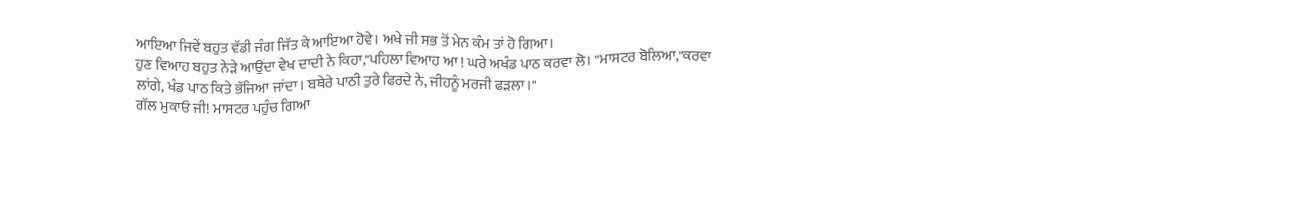ਆਇਆ ਜਿਵੇਂ ਬਹੁਤ ਵੱਡੀ ਜੰਗ ਜਿੱਤ ਕੇ ਆਇਆ ਹੋਵੇ। ਅਖੇ ਜੀ ਸਭ ਤੋਂ ਮੇਨ ਕੰਮ ਤਾਂ ਹੋ ਗਿਆ।
ਹੁਣ ਵਿਆਹ ਬਹੁਤ ਨੇੜੇ ਆਉਂਦਾ ਵੇਖ ਦਾਦੀ ਨੇ ਕਿਹਾ,"ਪਹਿਲਾ ਵਿਆਹ ਆ ! ਘਰੇ ਅਖੰਡ ਪਾਠ ਕਰਵਾ ਲੋ। "ਮਾਸਟਰ ਬੋਲਿਆ,"ਕਰਵਾ ਲਾਂਗੇ, ਖੰਡ ਪਾਠ ਕਿਤੇ ਭੱਜਿਆ ਜਾਂਦਾ। ਬਥੇਰੇ ਪਾਠੀ ਤੁਰੇ ਫਿਰਦੇ ਨੇ, ਜੀਹਨੂੰ ਮਰਜੀ ਫੜਲਾ।"
ਗੱਲ ਮੁਕਾਓ ਜੀ! ਮਾਸਟਰ ਪਹੁੰਚ ਗਿਆ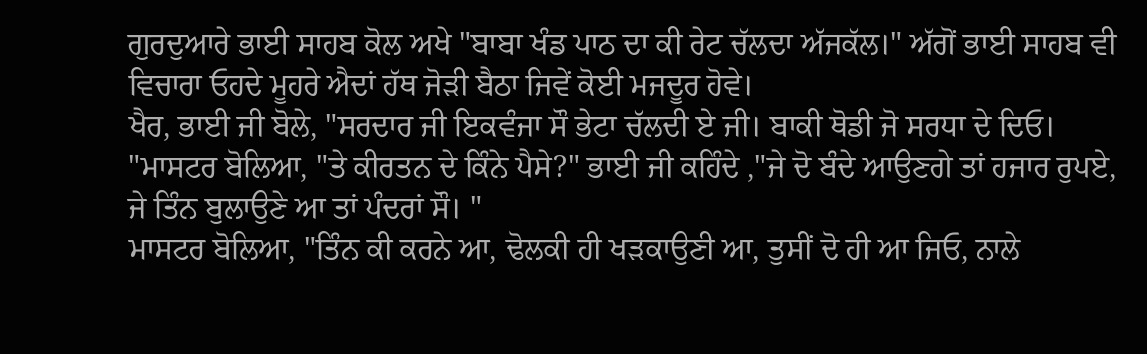ਗੁਰਦੁਆਰੇ ਭਾਈ ਸਾਹਬ ਕੋਲ ਅਖੇ "ਬਾਬਾ ਖੰਡ ਪਾਠ ਦਾ ਕੀ ਰੇਟ ਚੱਲਦਾ ਅੱਜਕੱਲ।" ਅੱਗੋਂ ਭਾਈ ਸਾਹਬ ਵੀ ਵਿਚਾਰਾ ਓਹਦੇ ਮੂਹਰੇ ਐਦਾਂ ਹੱਥ ਜੋੜੀ ਬੈਠਾ ਜਿਵੇਂ ਕੋਈ ਮਜਦੂਰ ਹੋਵੇ।
ਖੈਰ, ਭਾਈ ਜੀ ਬੋਲੇ, "ਸਰਦਾਰ ਜੀ ਇਕਵੰਜਾ ਸੌ ਭੇਟਾ ਚੱਲਦੀ ਏ ਜੀ। ਬਾਕੀ ਥੋਡੀ ਜੋ ਸਰਧਾ ਦੇ ਦਿਓ। "ਮਾਸਟਰ ਬੋਲਿਆ, "ਤੇ ਕੀਰਤਨ ਦੇ ਕਿੰਨੇ ਪੈਸੇ?" ਭਾਈ ਜੀ ਕਹਿੰਦੇ ,"ਜੇ ਦੋ ਬੰਦੇ ਆਉਣਗੇ ਤਾਂ ਹਜਾਰ ਰੁਪਏ, ਜੇ ਤਿੰਨ ਬੁਲਾਉਣੇ ਆ ਤਾਂ ਪੰਦਰਾਂ ਸੌ। "
ਮਾਸਟਰ ਬੋਲਿਆ, "ਤਿੰਨ ਕੀ ਕਰਨੇ ਆ, ਢੋਲਕੀ ਹੀ ਖੜਕਾਉਣੀ ਆ, ਤੁਸੀਂ ਦੋ ਹੀ ਆ ਜਿਓ, ਨਾਲੇ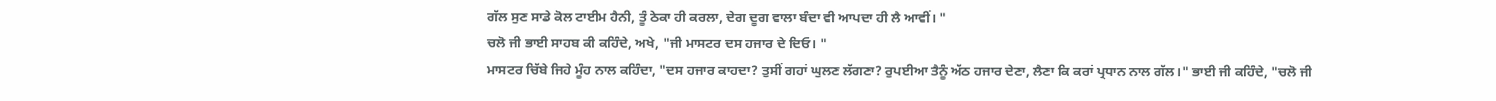ਗੱਲ ਸੁਣ ਸਾਡੇ ਕੋਲ ਟਾਈਮ ਹੈਨੀ, ਤੂੰ ਠੇਕਾ ਹੀ ਕਰਲਾ, ਦੇਗ ਦੂਗ ਵਾਲਾ ਬੰਦਾ ਵੀ ਆਪਦਾ ਹੀ ਲੈ ਆਵੀਂ। "
ਚਲੋ ਜੀ ਭਾਈ ਸਾਹਬ ਕੀ ਕਹਿੰਦੇ, ਅਖੇ, "ਜੀ ਮਾਸਟਰ ਦਸ ਹਜਾਰ ਦੇ ਦਿਓ। "
ਮਾਸਟਰ ਚਿੱਬੇ ਜਿਹੇ ਮੂੰਹ ਨਾਲ ਕਹਿੰਦਾ, "ਦਸ ਹਜਾਰ ਕਾਹਦਾ? ਤੁਸੀਂ ਗਹਾਂ ਘੁਲਣ ਲੱਗਣਾ? ਰੁਪਈਆ ਤੈਨੂੰ ਅੱਠ ਹਜਾਰ ਦੇਣਾ, ਲੈਣਾ ਕਿ ਕਰਾਂ ਪ੍ਰਧਾਨ ਨਾਲ ਗੱਲ।" ਭਾਈ ਜੀ ਕਹਿੰਦੇ, "ਚਲੋ ਜੀ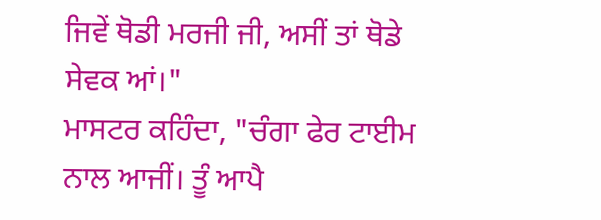ਜਿਵੇਂ ਥੋਡੀ ਮਰਜੀ ਜੀ, ਅਸੀਂ ਤਾਂ ਥੋਡੇ ਸੇਵਕ ਆਂ।"
ਮਾਸਟਰ ਕਹਿੰਦਾ, "ਚੰਗਾ ਫੇਰ ਟਾਈਮ ਨਾਲ ਆਜੀਂ। ਤੂੰ ਆਪੈ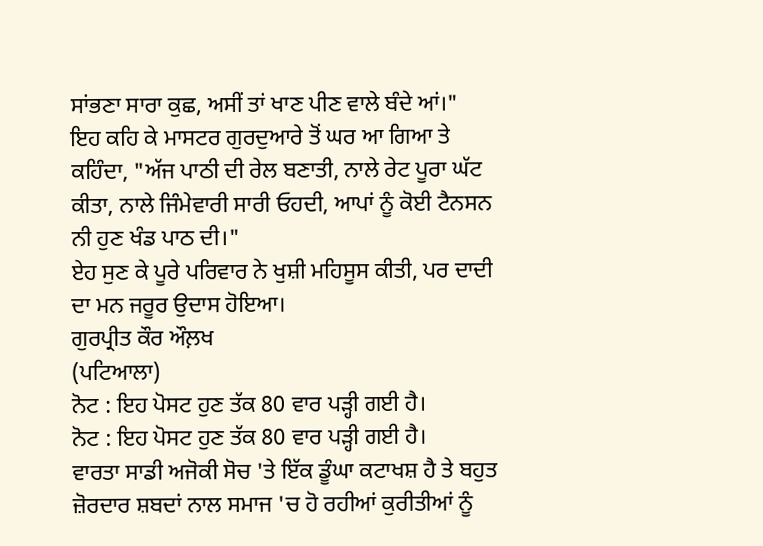ਸਾਂਭਣਾ ਸਾਰਾ ਕੁਛ, ਅਸੀਂ ਤਾਂ ਖਾਣ ਪੀਣ ਵਾਲੇ ਬੰਦੇ ਆਂ।"
ਇਹ ਕਹਿ ਕੇ ਮਾਸਟਰ ਗੁਰਦੁਆਰੇ ਤੋਂ ਘਰ ਆ ਗਿਆ ਤੇ ਕਹਿੰਦਾ, "ਅੱਜ ਪਾਠੀ ਦੀ ਰੇਲ ਬਣਾਤੀ, ਨਾਲੇ ਰੇਟ ਪੂਰਾ ਘੱਟ ਕੀਤਾ, ਨਾਲੇ ਜਿੰਮੇਵਾਰੀ ਸਾਰੀ ਓਹਦੀ, ਆਪਾਂ ਨੂੰ ਕੋਈ ਟੈਨਸਨ ਨੀ ਹੁਣ ਖੰਡ ਪਾਠ ਦੀ।"
ਏਹ ਸੁਣ ਕੇ ਪੂਰੇ ਪਰਿਵਾਰ ਨੇ ਖੁਸ਼ੀ ਮਹਿਸੂਸ ਕੀਤੀ, ਪਰ ਦਾਦੀ ਦਾ ਮਨ ਜਰੂਰ ਉਦਾਸ ਹੋਇਆ।
ਗੁਰਪ੍ਰੀਤ ਕੌਰ ਔਲ਼ਖ
(ਪਟਿਆਲਾ)
ਨੋਟ : ਇਹ ਪੋਸਟ ਹੁਣ ਤੱਕ 80 ਵਾਰ ਪੜ੍ਹੀ ਗਈ ਹੈ।
ਨੋਟ : ਇਹ ਪੋਸਟ ਹੁਣ ਤੱਕ 80 ਵਾਰ ਪੜ੍ਹੀ ਗਈ ਹੈ।
ਵਾਰਤਾ ਸਾਡੀ ਅਜੋਕੀ ਸੋਚ 'ਤੇ ਇੱਕ ਡੂੰਘਾ ਕਟਾਖਸ਼ ਹੈ ਤੇ ਬਹੁਤ ਜ਼ੋਰਦਾਰ ਸ਼ਬਦਾਂ ਨਾਲ ਸਮਾਜ 'ਚ ਹੋ ਰਹੀਆਂ ਕੁਰੀਤੀਆਂ ਨੂੰ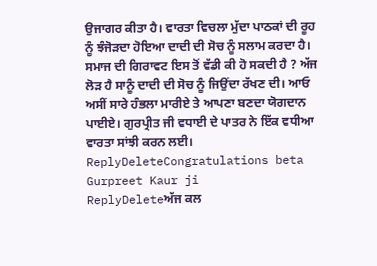ਉਜਾਗਰ ਕੀਤਾ ਹੈ। ਵਾਰਤਾ ਵਿਚਲਾ ਮੁੱਦਾ ਪਾਠਕਾਂ ਦੀ ਰੂਹ ਨੂੰ ਝੰਜੋੜਦਾ ਹੋਇਆ ਦਾਦੀ ਦੀ ਸੋਚ ਨੂੰ ਸਲਾਮ ਕਰਦਾ ਹੈ। ਸਮਾਜ ਦੀ ਗਿਰਾਵਟ ਇਸ ਤੋਂ ਵੱਡੀ ਕੀ ਹੋ ਸਕਦੀ ਹੈ ? ਅੱਜ ਲੋੜ ਹੈ ਸਾਨੂੰ ਦਾਦੀ ਦੀ ਸੋਚ ਨੂੰ ਜਿਉਂਦਾ ਰੱਖਣ ਦੀ। ਆਓ ਅਸੀਂ ਸਾਰੇ ਹੰਭਲਾ ਮਾਰੀਏ ਤੇ ਆਪਣਾ ਬਣਦਾ ਯੋਗਦਾਨ ਪਾਈਏ। ਗੁਰਪ੍ਰੀਤ ਜੀ ਵਧਾਈ ਦੇ ਪਾਤਰ ਨੇ ਇੱਕ ਵਧੀਆ ਵਾਰਤਾ ਸਾਂਝੀ ਕਰਨ ਲਈ।
ReplyDeleteCongratulations beta Gurpreet Kaur ji
ReplyDeleteਅੱਜ ਕਲ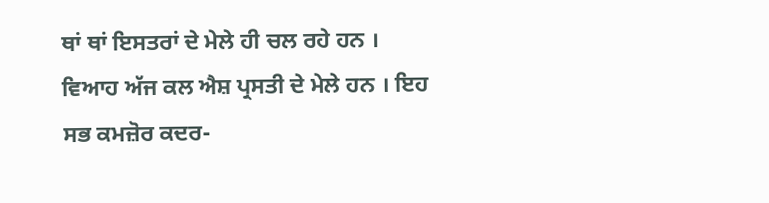ਥਾਂ ਥਾਂ ਇਸਤਰਾਂ ਦੇ ਮੇਲੇ ਹੀ ਚਲ ਰਹੇ ਹਨ । ਵਿਆਹ ਅੱਜ ਕਲ ਐਸ਼ ਪ੍ਰਸਤੀ ਦੇ ਮੇਲੇ ਹਨ । ਇਹ ਸਭ ਕਮਜ਼ੋਰ ਕਦਰ-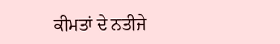ਕੀਮਤਾਂ ਦੇ ਨਤੀਜੇ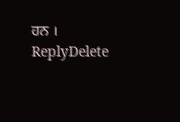ਹਨ ।
ReplyDelete